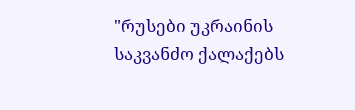"რუსები უკრაინის საკვანძო ქალაქებს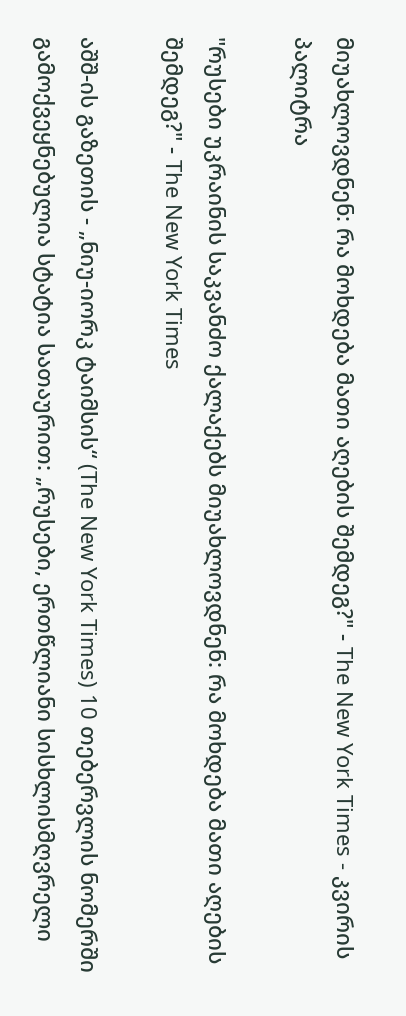მიუახლოვდნენ: რა მოხდება მათი აღების შემდეგ?" - The New York Times - კვირის პალიტრა

"რუსები უკრაინის საკვანძო ქალაქებს მიუახლოვდნენ: რა მოხდება მათი აღების შემდეგ?" - The New York Times

აშშ-ის გაზეთის - „ნიუ-იორკ ტაიმსის“ (The New York Times) 10 თებერვლის ნომერში გამოქვეყნებულია სტატია სათაურით: „რუსები, ერთწლიანი სისხლისმღვრელი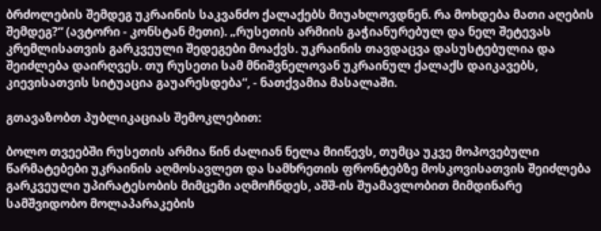ბრძოლების შემდეგ უკრაინის საკვანძო ქალაქებს მიუახლოვდნენ. რა მოხდება მათი აღების შემდეგ?“ (ავტორი - კონსტან მეთი). „რუსეთის არმიის გაჭიანურებულ და ნელ შეტევას კრემლისათვის გარკვეული შედეგები მოაქვს. უკრაინის თავდაცვა დასუსტებულია და შეიძლება დაირღვეს. თუ რუსეთი სამ მნიშვნელოვან უკრაინულ ქალაქს დაიკავებს, კიევისათვის სიტუაცია გაუარესდება“, - ნათქვამია მასალაში.

გთავაზობთ პუბლიკაციას შემოკლებით:

ბოლო თვეებში რუსეთის არმია წინ ძალიან ნელა მიიწევს, თუმცა უკვე მოპოვებული წარმატებები უკრაინის აღმოსავლეთ და სამხრეთის ფრონტებზე მოსკოვისათვის შეიძლება გარკვეული უპირატესობის მიმცემი აღმოჩნდეს, აშშ-ის შუამავლობით მიმდინარე სამშვიდობო მოლაპარაკების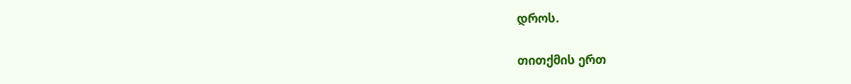დროს.

თითქმის ერთ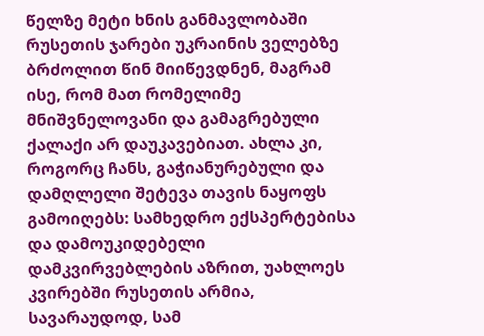წელზე მეტი ხნის განმავლობაში რუსეთის ჯარები უკრაინის ველებზე ბრძოლით წინ მიიწევდნენ, მაგრამ ისე, რომ მათ რომელიმე მნიშვნელოვანი და გამაგრებული ქალაქი არ დაუკავებიათ. ახლა კი, როგორც ჩანს, გაჭიანურებული და დამღლელი შეტევა თავის ნაყოფს გამოიღებს: სამხედრო ექსპერტებისა და დამოუკიდებელი დამკვირვებლების აზრით, უახლოეს კვირებში რუსეთის არმია, სავარაუდოდ, სამ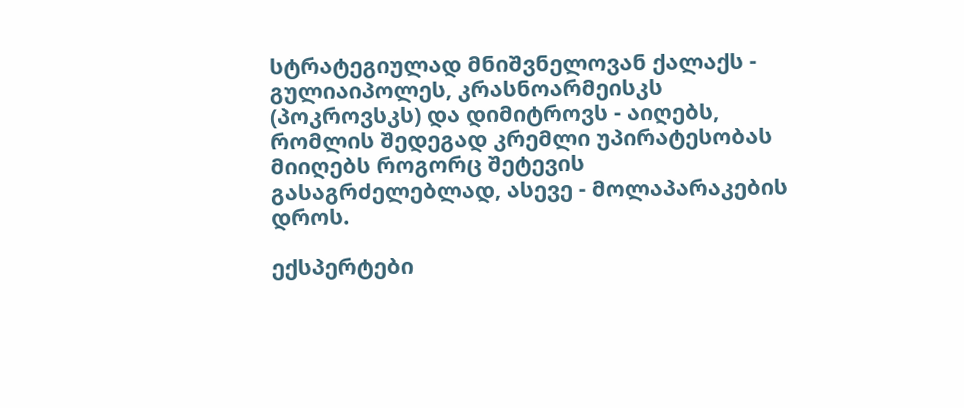სტრატეგიულად მნიშვნელოვან ქალაქს - გულიაიპოლეს, კრასნოარმეისკს (პოკროვსკს) და დიმიტროვს - აიღებს, რომლის შედეგად კრემლი უპირატესობას მიიღებს როგორც შეტევის გასაგრძელებლად, ასევე - მოლაპარაკების დროს.

ექსპერტები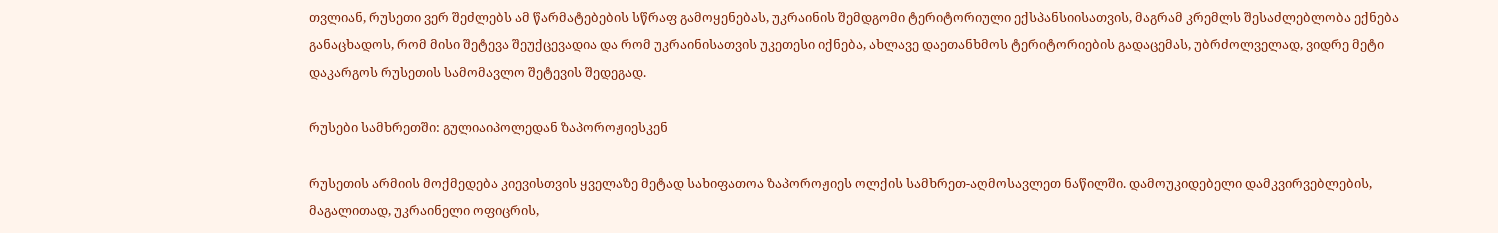თვლიან, რუსეთი ვერ შეძლებს ამ წარმატებების სწრაფ გამოყენებას, უკრაინის შემდგომი ტერიტორიული ექსპანსიისათვის, მაგრამ კრემლს შესაძლებლობა ექნება განაცხადოს, რომ მისი შეტევა შეუქცევადია და რომ უკრაინისათვის უკეთესი იქნება, ახლავე დაეთანხმოს ტერიტორიების გადაცემას, უბრძოლველად, ვიდრე მეტი დაკარგოს რუსეთის სამომავლო შეტევის შედეგად.

რუსები სამხრეთში: გულიაიპოლედან ზაპოროჟიესკენ

რუსეთის არმიის მოქმედება კიევისთვის ყველაზე მეტად სახიფათოა ზაპოროჟიეს ოლქის სამხრეთ-აღმოსავლეთ ნაწილში. დამოუკიდებელი დამკვირვებლების, მაგალითად, უკრაინელი ოფიცრის,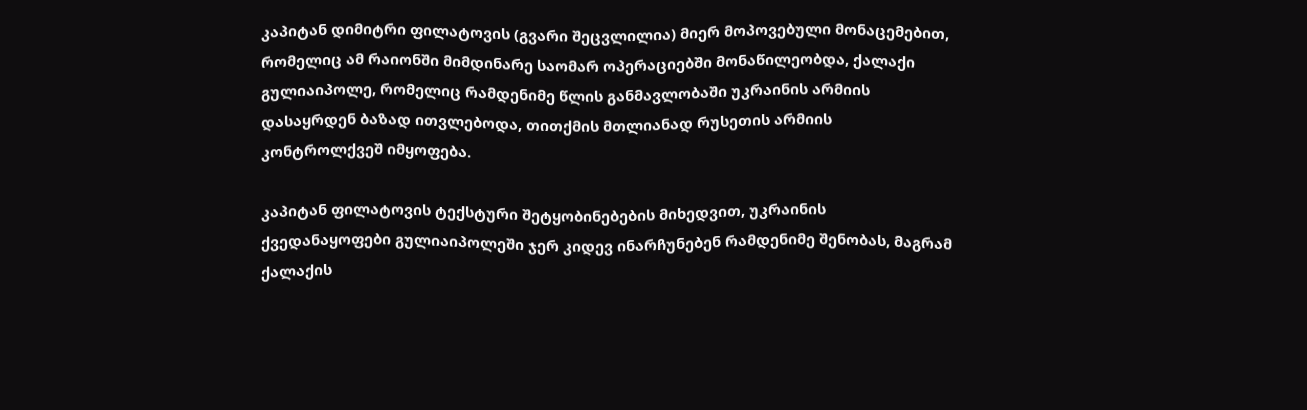კაპიტან დიმიტრი ფილატოვის (გვარი შეცვლილია) მიერ მოპოვებული მონაცემებით, რომელიც ამ რაიონში მიმდინარე საომარ ოპერაციებში მონაწილეობდა, ქალაქი გულიაიპოლე, რომელიც რამდენიმე წლის განმავლობაში უკრაინის არმიის დასაყრდენ ბაზად ითვლებოდა, თითქმის მთლიანად რუსეთის არმიის კონტროლქვეშ იმყოფება.

კაპიტან ფილატოვის ტექსტური შეტყობინებების მიხედვით, უკრაინის ქვედანაყოფები გულიაიპოლეში ჯერ კიდევ ინარჩუნებენ რამდენიმე შენობას, მაგრამ ქალაქის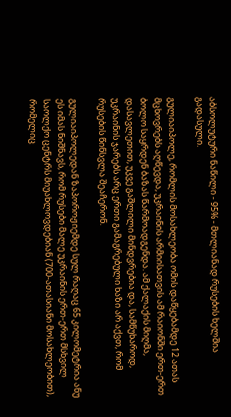აბსოლუტური ნაწილი - 95% - მთლიანად რუსების ხელშია გადასული.

გულიაიპოლე, რომლის მოსახლეობა ომის დაწყებამდე 12 ათას მცხოვრებს აღწევდა, უკრაინის არმიისათვის ამ რაიონში ერთ-ერთ ბოლო საყრდენ ბაზას წარმოადგენდა. ამ ქალაქის მიღმა, დასავლეთით, უკვე გაშლილი მინდვრებია და, სამწუხაროდ, უკრაინის ჯარებს არც ერთი გამაგრებული ხაზი არ აქვთ, რომ რუსების წინსვლა შეაჩერონ.

გულიაიპოლედან ზაპოროჟიემდე სულ რაღაც 65 კილომეტრია ანუ ეს იმას ნიშნავს, რომ რუსები მალე უკრაინის ერთ-ერთ მსხვილ საოლქო ცენტრს მიუახლოვდებიან (700-ათასიანი მოსახლეობით), რომელიც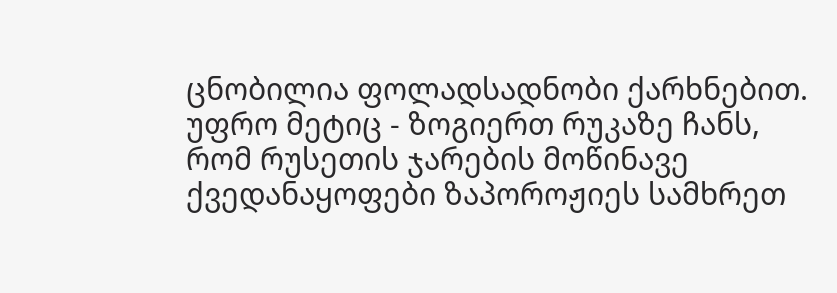ცნობილია ფოლადსადნობი ქარხნებით. უფრო მეტიც - ზოგიერთ რუკაზე ჩანს, რომ რუსეთის ჯარების მოწინავე ქვედანაყოფები ზაპოროჟიეს სამხრეთ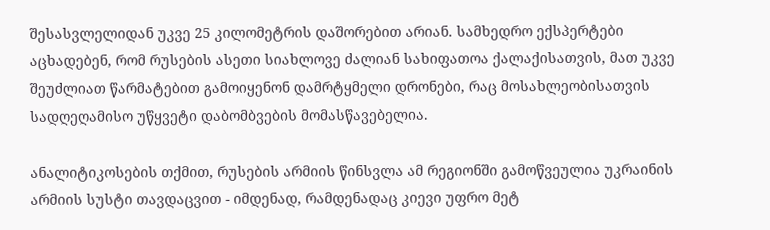შესასვლელიდან უკვე 25 კილომეტრის დაშორებით არიან. სამხედრო ექსპერტები აცხადებენ, რომ რუსების ასეთი სიახლოვე ძალიან სახიფათოა ქალაქისათვის, მათ უკვე შეუძლიათ წარმატებით გამოიყენონ დამრტყმელი დრონები, რაც მოსახლეობისათვის სადღეღამისო უწყვეტი დაბომბვების მომასწავებელია.

ანალიტიკოსების თქმით, რუსების არმიის წინსვლა ამ რეგიონში გამოწვეულია უკრაინის არმიის სუსტი თავდაცვით - იმდენად, რამდენადაც კიევი უფრო მეტ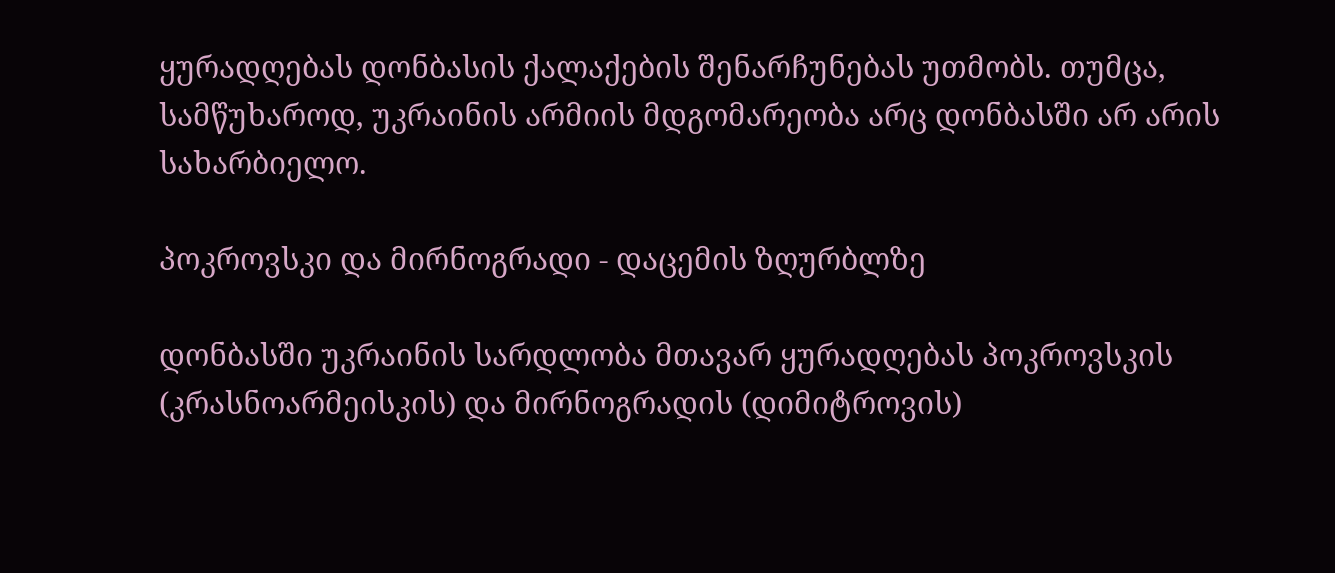ყურადღებას დონბასის ქალაქების შენარჩუნებას უთმობს. თუმცა, სამწუხაროდ, უკრაინის არმიის მდგომარეობა არც დონბასში არ არის სახარბიელო.

პოკროვსკი და მირნოგრადი - დაცემის ზღურბლზე

დონბასში უკრაინის სარდლობა მთავარ ყურადღებას პოკროვსკის (კრასნოარმეისკის) და მირნოგრადის (დიმიტროვის)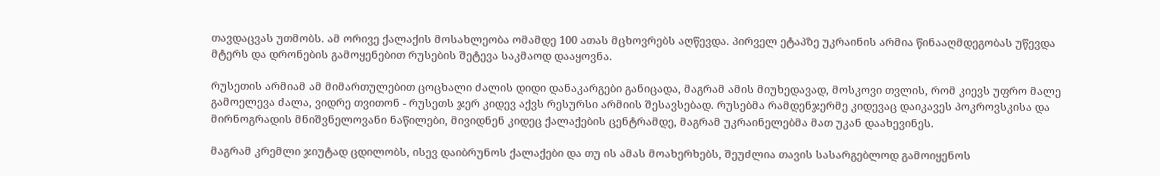თავდაცვას უთმობს. ამ ორივე ქალაქის მოსახლეობა ომამდე 100 ათას მცხოვრებს აღწევდა. პირველ ეტაპზე უკრაინის არმია წინააღმდეგობას უწევდა მტერს და დრონების გამოყენებით რუსების შეტევა საკმაოდ დააყოვნა.

რუსეთის არმიამ ამ მიმართულებით ცოცხალი ძალის დიდი დანაკარგები განიცადა, მაგრამ ამის მიუხედავად, მოსკოვი თვლის, რომ კიევს უფრო მალე გამოელევა ძალა, ვიდრე თვითონ - რუსეთს ჯერ კიდევ აქვს რესურსი არმიის შესავსებად. რუსებმა რამდენჯერმე კიდევაც დაიკავეს პოკროვსკისა და მირნოგრადის მნიშვნელოვანი ნაწილები, მივიდნენ კიდეც ქალაქების ცენტრამდე, მაგრამ უკრაინელებმა მათ უკან დაახევინეს.

მაგრამ კრემლი ჯიუტად ცდილობს, ისევ დაიბრუნოს ქალაქები და თუ ის ამას მოახერხებს, შეუძლია თავის სასარგებლოდ გამოიყენოს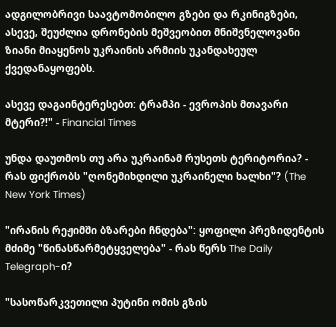ადგილობრივი საავტომობილო გზები და რკინიგზები, ასევე, შეუძლია დრონების მეშვეობით მნიშვნელოვანი ზიანი მიაყენოს უკრაინის არმიის უკანდახეულ ქვედანაყოფებს.

ასევე დაგაინტერესებთ: ტრამპი - ევროპის მთავარი მტერი?!" - Financial Times

უნდა დაუთმოს თუ არა უკრაინამ რუსეთს ტერიტორია? - რას ფიქრობს "ღონემიხდილი უკრაინელი ხალხი"? (The New York Times)

"ირანის რეჟიმში ბზარები ჩნდება": ყოფილი პრეზიდენტის მძიმე "წინასწარმეტყველება" - რას წერს The Daily Telegraph-ი?

"სასოწარკვეთილი პუტინი ომის გზის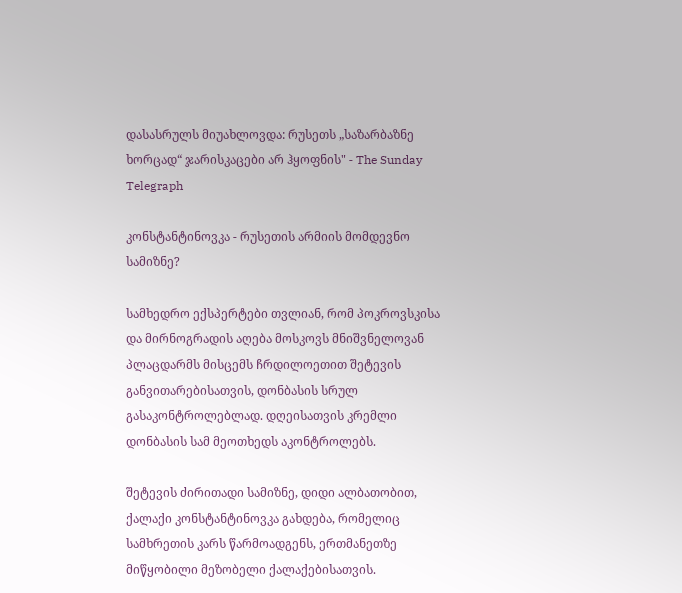დასასრულს მიუახლოვდა: რუსეთს „საზარბაზნე ხორცად“ ჯარისკაცები არ ჰყოფნის" - The Sunday Telegraph

კონსტანტინოვკა - რუსეთის არმიის მომდევნო სამიზნე?

სამხედრო ექსპერტები თვლიან, რომ პოკროვსკისა და მირნოგრადის აღება მოსკოვს მნიშვნელოვან პლაცდარმს მისცემს ჩრდილოეთით შეტევის განვითარებისათვის, დონბასის სრულ გასაკონტროლებლად. დღეისათვის კრემლი დონბასის სამ მეოთხედს აკონტროლებს.

შეტევის ძირითადი სამიზნე, დიდი ალბათობით, ქალაქი კონსტანტინოვკა გახდება, რომელიც სამხრეთის კარს წარმოადგენს, ერთმანეთზე მიწყობილი მეზობელი ქალაქებისათვის.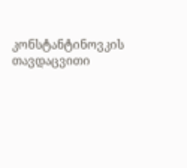კონსტანტინოვკის თავდაცვითი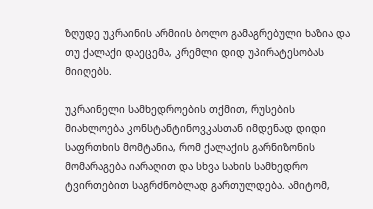ზღუდე უკრაინის არმიის ბოლო გამაგრებული ხაზია და თუ ქალაქი დაეცემა, კრემლი დიდ უპირატესობას მიიღებს.

უკრაინელი სამხედროების თქმით, რუსების მიახლოება კონსტანტინოვკასთან იმდენად დიდი საფრთხის მომტანია, რომ ქალაქის გარნიზონის მომარაგება იარაღით და სხვა სახის სამხედრო ტვირთებით საგრძნობლად გართულდება. ამიტომ,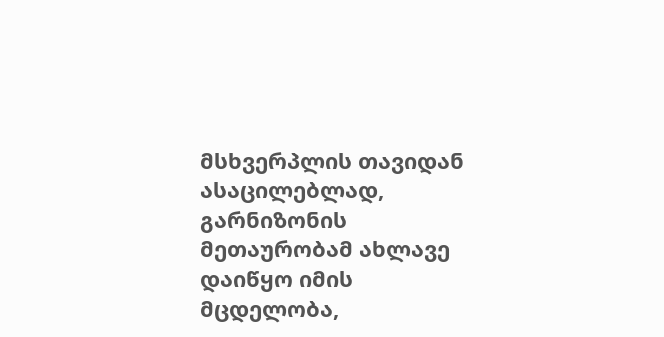მსხვერპლის თავიდან ასაცილებლად, გარნიზონის მეთაურობამ ახლავე დაიწყო იმის მცდელობა,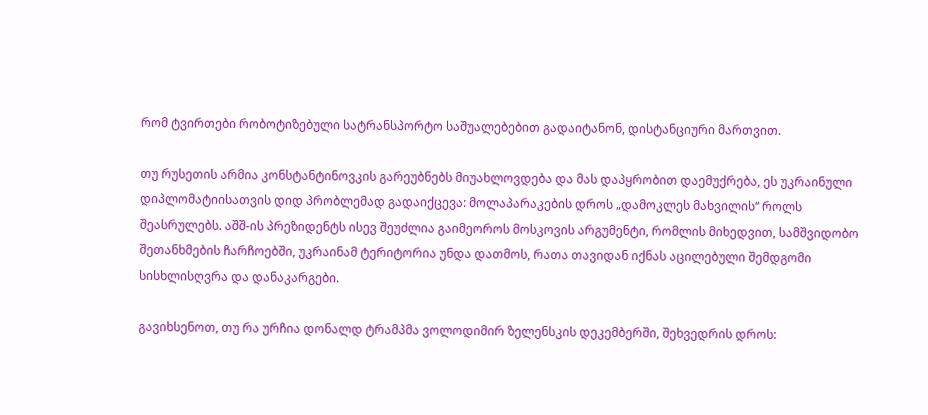რომ ტვირთები რობოტიზებული სატრანსპორტო საშუალებებით გადაიტანონ, დისტანციური მართვით.

თუ რუსეთის არმია კონსტანტინოვკის გარეუბნებს მიუახლოვდება და მას დაპყრობით დაემუქრება, ეს უკრაინული დიპლომატიისათვის დიდ პრობლემად გადაიქცევა: მოლაპარაკების დროს „დამოკლეს მახვილის“ როლს შეასრულებს. აშშ-ის პრეზიდენტს ისევ შეუძლია გაიმეოროს მოსკოვის არგუმენტი, რომლის მიხედვით, სამშვიდობო შეთანხმების ჩარჩოებში, უკრაინამ ტერიტორია უნდა დათმოს, რათა თავიდან იქნას აცილებული შემდგომი სისხლისღვრა და დანაკარგები.

გავიხსენოთ, თუ რა ურჩია დონალდ ტრამპმა ვოლოდიმირ ზელენსკის დეკემბერში, შეხვედრის დროს: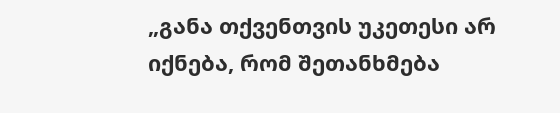„განა თქვენთვის უკეთესი არ იქნება, რომ შეთანხმება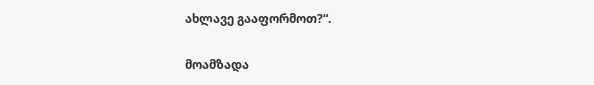ახლავე გააფორმოთ?“.

მოამზადა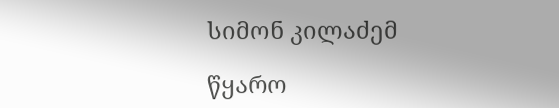სიმონ კილაძემ

წყარო